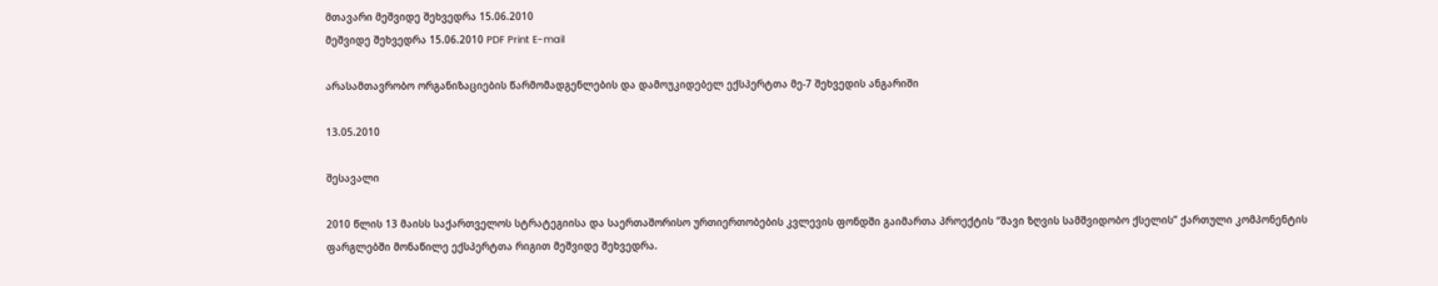მთავარი მეშვიდე შეხვედრა 15.06.2010
მეშვიდე შეხვედრა 15.06.2010 PDF Print E-mail

არასამთავრობო ორგანიზაციების წარმომადგენლების და დამოუკიდებელ ექსპერტთა მე-7 შეხვედის ანგარიში

13.05.2010

შესავალი

2010 წლის 13 მაისს საქართველოს სტრატეგიისა და საერთაშორისო ურთიერთობების კვლევის ფონდში გაიმართა პროექტის “შავი ზღვის სამშვიდობო ქსელის” ქართული კომპონენტის ფარგლებში მონაწილე ექსპერტთა რიგით მეშვიდე შეხვედრა.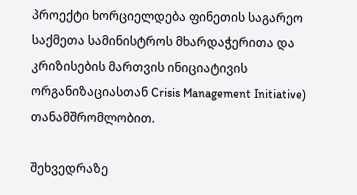პროექტი ხორციელდება ფინეთის საგარეო საქმეთა სამინისტროს მხარდაჭერითა და კრიზისების მართვის ინიციატივის ორგანიზაციასთან Crisis Management Initiative) თანამშრომლობით.

შეხვედრაზე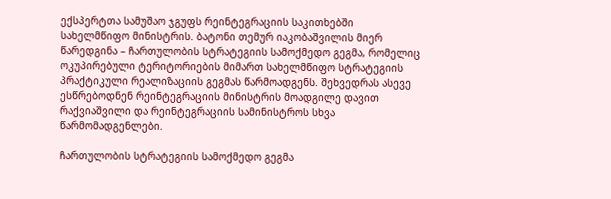ექსპერტთა სამუშაო ჯგუფს რეინტეგრაციის საკითხებში სახელმწიფო მინისტრის. ბატონი თემურ იაკობაშვილის მიერ წარედგინა – ჩართულობის სტრატეგიის სამოქმედო გეგმა, რომელიც ოკუპირებული ტერიტორიების მიმართ სახელმწიფო სტრატეგიის პრაქტიკული რეალიზაციის გეგმას წარმოადგენს. შეხვედრას ასევე ესწრებოდნენ რეინტეგრაციის მინისტრის მოადგილე დავით რაქვიაშვილი და რეინტეგრაციის სამინისტროს სხვა წარმომადგენლები.

ჩართულობის სტრატეგიის სამოქმედო გეგმა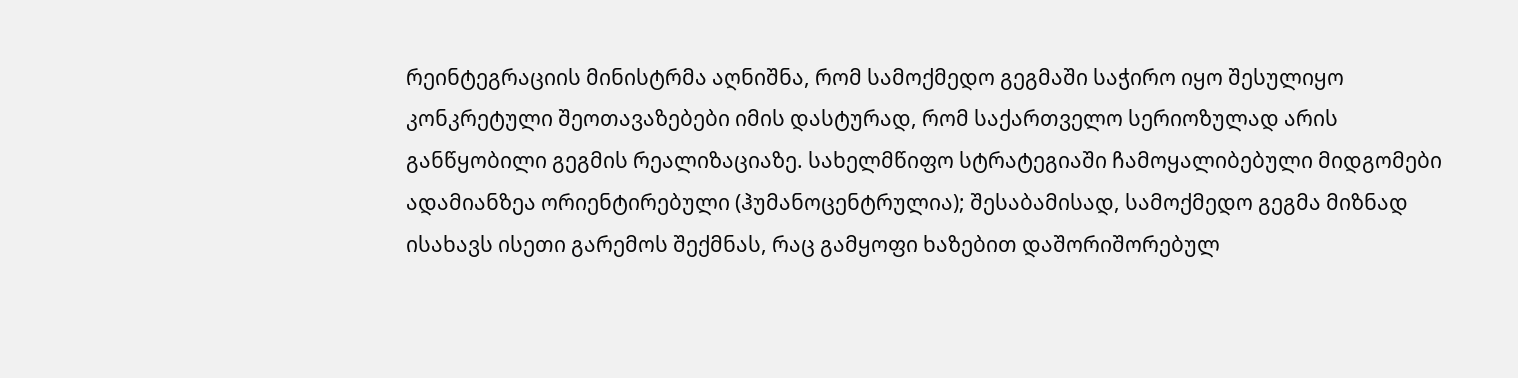რეინტეგრაციის მინისტრმა აღნიშნა, რომ სამოქმედო გეგმაში საჭირო იყო შესულიყო კონკრეტული შეოთავაზებები იმის დასტურად, რომ საქართველო სერიოზულად არის განწყობილი გეგმის რეალიზაციაზე. სახელმწიფო სტრატეგიაში ჩამოყალიბებული მიდგომები ადამიანზეა ორიენტირებული (ჰუმანოცენტრულია); შესაბამისად, სამოქმედო გეგმა მიზნად ისახავს ისეთი გარემოს შექმნას, რაც გამყოფი ხაზებით დაშორიშორებულ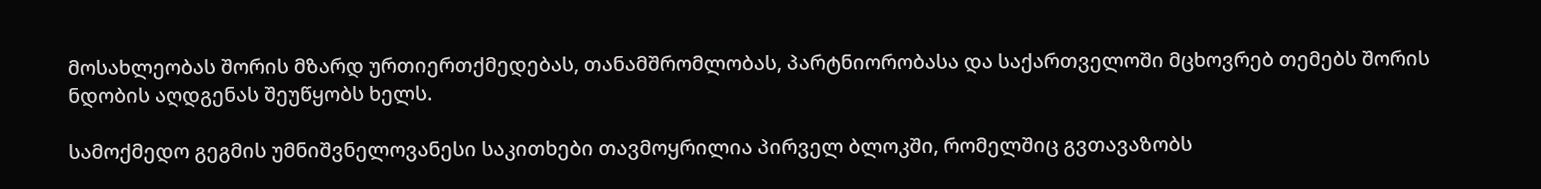მოსახლეობას შორის მზარდ ურთიერთქმედებას, თანამშრომლობას, პარტნიორობასა და საქართველოში მცხოვრებ თემებს შორის ნდობის აღდგენას შეუწყობს ხელს.

სამოქმედო გეგმის უმნიშვნელოვანესი საკითხები თავმოყრილია პირველ ბლოკში, რომელშიც გვთავაზობს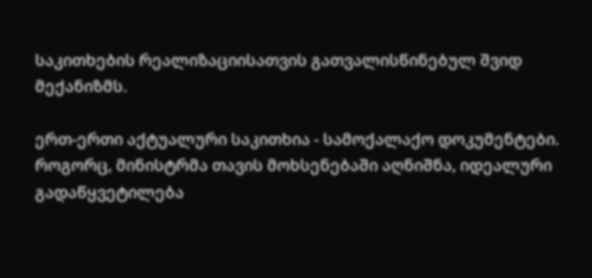საკითხების რეალიზაციისათვის გათვალისწინებულ შვიდ მექანიზმს.

ერთ-ერთი აქტუალური საკითხია - სამოქალაქო დოკუმენტები. როგორც, მინისტრმა თავის მოხსენებაში აღნიშნა, იდეალური გადაწყვეტილება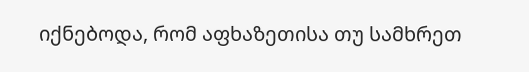იქნებოდა, რომ აფხაზეთისა თუ სამხრეთ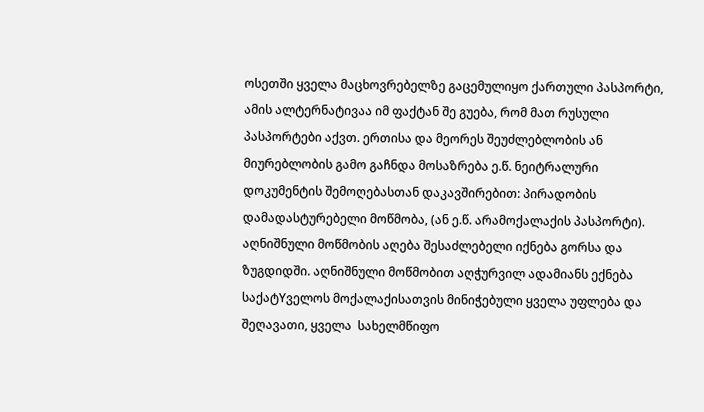ოსეთში ყველა მაცხოვრებელზე გაცემულიყო ქართული პასპორტი, ამის ალტერნატივაა იმ ფაქტან შე გუება, რომ მათ რუსული პასპორტები აქვთ. ერთისა და მეორეს შეუძლებლობის ან მიურებლობის გამო გაჩნდა მოსაზრება ე.წ. ნეიტრალური დოკუმენტის შემოღებასთან დაკავშირებით: პირადობის დამადასტურებელი მოწმობა, (ან ე.წ. არამოქალაქის პასპორტი).
აღნიშნული მოწმობის აღება შესაძლებელი იქნება გორსა და ზუგდიდში. აღნიშნული მოწმობით აღჭურვილ ადამიანს ექნება საქატYველოს მოქალაქისათვის მინიჭებული ყველა უფლება და შეღავათი, ყველა  სახელმწიფო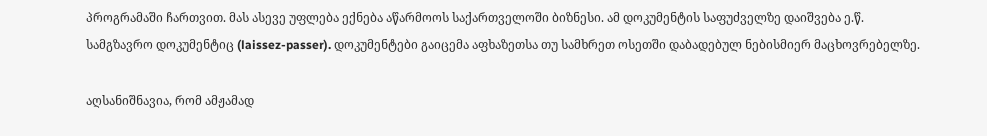პროგრამაში ჩართვით. მას ასევე უფლება ექნება აწარმოოს საქართველოში ბიზნესი. ამ დოკუმენტის საფუძველზე დაიშვება ე.წ. სამგზავრო დოკუმენტიც (laissez-passer). დოკუმენტები გაიცემა აფხაზეთსა თუ სამხრეთ ოსეთში დაბადებულ ნებისმიერ მაცხოვრებელზე.

აღსანიშნავია, რომ ამჟამად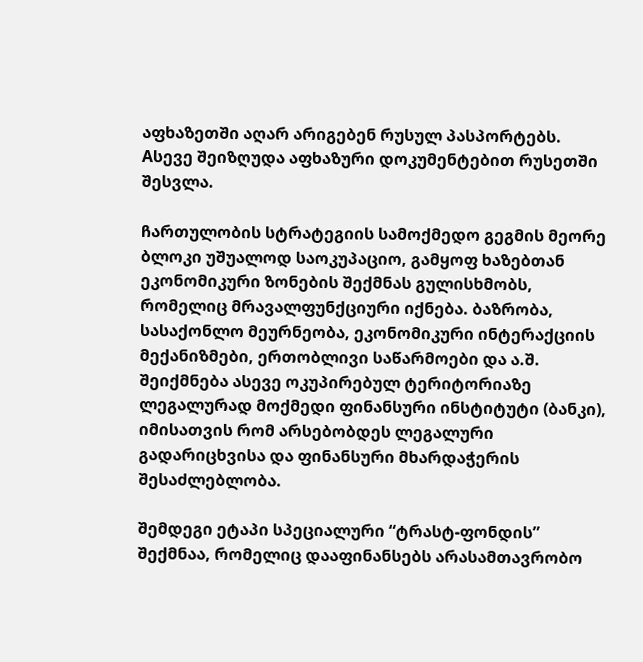აფხაზეთში აღარ არიგებენ რუსულ პასპორტებს. Aსევე შეიზღუდა აფხაზური დოკუმენტებით რუსეთში შესვლა.

ჩართულობის სტრატეგიის სამოქმედო გეგმის მეორე ბლოკი უშუალოდ საოკუპაციო, გამყოფ ხაზებთან ეკონომიკური ზონების შექმნას გულისხმობს, რომელიც მრავალფუნქციური იქნება. ბაზრობა, სასაქონლო მეურნეობა, ეკონომიკური ინტერაქციის მექანიზმები, ერთობლივი საწარმოები და ა.შ.
შეიქმნება ასევე ოკუპირებულ ტერიტორიაზე ლეგალურად მოქმედი ფინანსური ინსტიტუტი (ბანკი), იმისათვის რომ არსებობდეს ლეგალური გადარიცხვისა და ფინანსური მხარდაჭერის შესაძლებლობა.

შემდეგი ეტაპი სპეციალური “ტრასტ-ფონდის” შექმნაა, რომელიც დააფინანსებს არასამთავრობო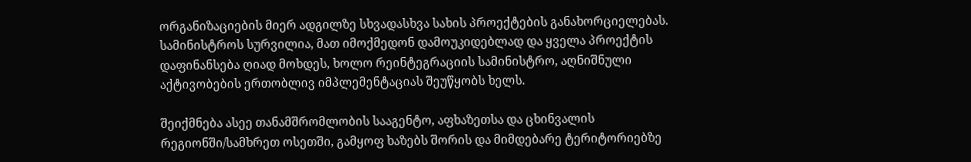ორგანიზაციების მიერ ადგილზე სხვადასხვა სახის პროექტების განახორციელებას. სამინისტროს სურვილია, მათ იმოქმედონ დამოუკიდებლად და ყველა პროექტის დაფინანსება ღიად მოხდეს, ხოლო რეინტეგრაციის სამინისტრო, აღნიშნული აქტივობების ერთობლივ იმპლემენტაციას შეუწყობს ხელს.

შეიქმნება ასეე თანამშრომლობის სააგენტო, აფხაზეთსა და ცხინვალის რეგიონში/სამხრეთ ოსეთში, გამყოფ ხაზებს შორის და მიმდებარე ტერიტორიებზე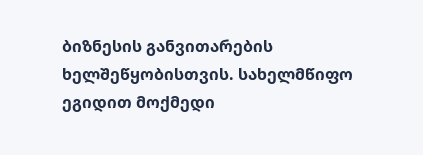ბიზნესის განვითარების ხელშეწყობისთვის. სახელმწიფო ეგიდით მოქმედი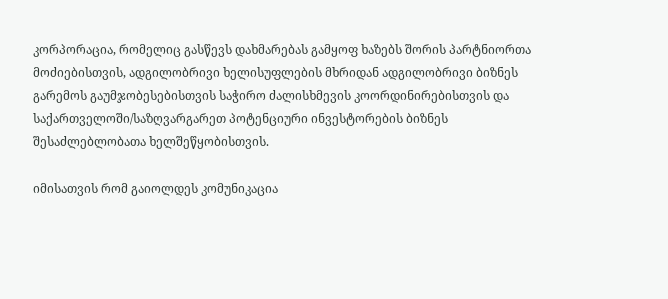კორპორაცია, რომელიც გასწევს დახმარებას გამყოფ ხაზებს შორის პარტნიორთა მოძიებისთვის, ადგილობრივი ხელისუფლების მხრიდან ადგილობრივი ბიზნეს გარემოს გაუმჯობესებისთვის საჭირო ძალისხმევის კოორდინირებისთვის და საქართველოში/საზღვარგარეთ პოტენციური ინვესტორების ბიზნეს შესაძლებლობათა ხელშეწყობისთვის.

იმისათვის რომ გაიოლდეს კომუნიკაცია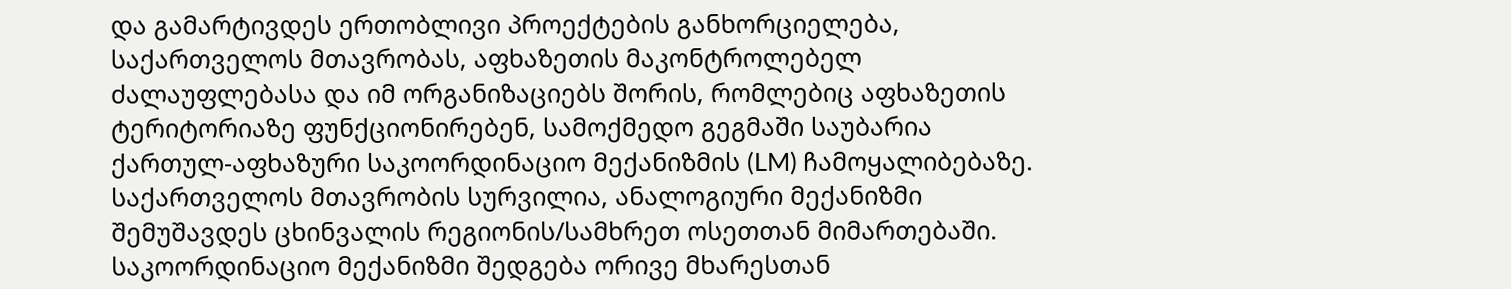და გამარტივდეს ერთობლივი პროექტების განხორციელება, საქართველოს მთავრობას, აფხაზეთის მაკონტროლებელ ძალაუფლებასა და იმ ორგანიზაციებს შორის, რომლებიც აფხაზეთის ტერიტორიაზე ფუნქციონირებენ, სამოქმედო გეგმაში საუბარია ქართულ-აფხაზური საკოორდინაციო მექანიზმის (LM) ჩამოყალიბებაზე. საქართველოს მთავრობის სურვილია, ანალოგიური მექანიზმი შემუშავდეს ცხინვალის რეგიონის/სამხრეთ ოსეთთან მიმართებაში.
საკოორდინაციო მექანიზმი შედგება ორივე მხარესთან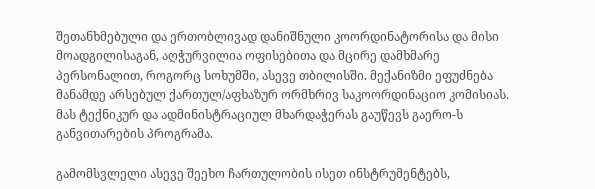შეთანხმებული და ერთობლივად დანიშნული კოორდინატორისა და მისი მოადგილისაგან, აღჭურვილია ოფისებითა და მცირე დამხმარე პერსონალით, როგორც სოხუმში, ასევე თბილისში. მექანიზმი ეფუძნება მანამდე არსებულ ქართულ/აფხაზურ ორმხრივ საკოორდინაციო კომისიას. მას ტექნიკურ და ადმინისტრაციულ მხარდაჭერას გაუწევს გაერო-ს განვითარების პროგრამა.

გამომსვლელი ასევე შეეხო ჩართულობის ისეთ ინსტრუმენტებს,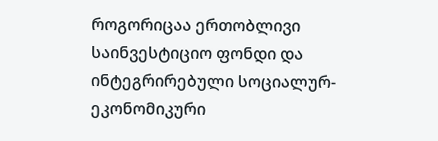როგორიცაა ერთობლივი საინვესტიციო ფონდი და ინტეგრირებული სოციალურ-ეკონომიკური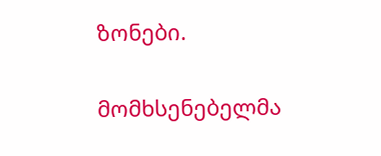ზონები.

მომხსენებელმა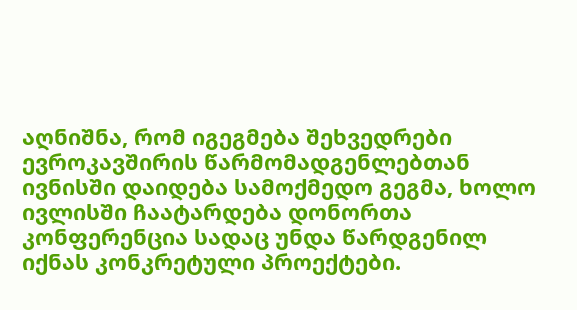აღნიშნა, რომ იგეგმება შეხვედრები ევროკავშირის წარმომადგენლებთან ივნისში დაიდება სამოქმედო გეგმა, ხოლო ივლისში ჩაატარდება დონორთა კონფერენცია სადაც უნდა წარდგენილ იქნას კონკრეტული პროექტები.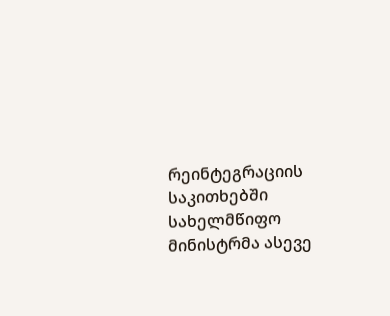რეინტეგრაციის საკითხებში სახელმწიფო მინისტრმა ასევე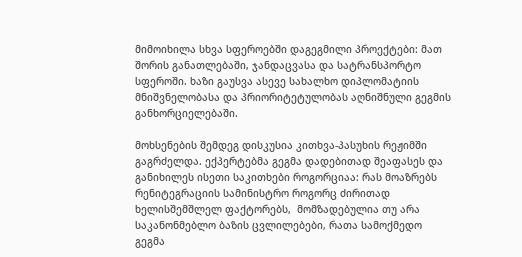მიმოიხილა სხვა სფეროებში დაგეგმილი პროექტები: მათ შორის განათლებაში, ჯანდაცვასა და სატრანსპორტო სფეროში. ხაზი გაუსვა ასევე სახალხო დიპლომატიის მნიშვნელობასა და პრიორიტეტულობას აღნიშნული გეგმის განხორციელებაში.

მოხსენების შემდეგ დისკუსია კითხვა-პასუხის რეჟიმში გაგრძელდა. ექპერტებმა გეგმა დადებითად შეაფასეს და განიხილეს ისეთი საკითხები როგორციაა: რას მოაზრებს რენიტეგრაციის სამინისტრო როგორც ძირითად ხელისშემშლელ ფაქტორებს,  მომზადებულია თუ არა საკანონმებლო ბაზის ცვლილებები, რათა სამოქმედო გეგმა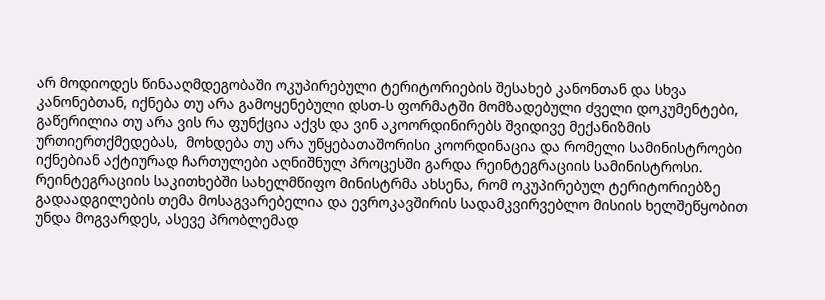არ მოდიოდეს წინააღმდეგობაში ოკუპირებული ტერიტორიების შესახებ კანონთან და სხვა კანონებთან, იქნება თუ არა გამოყენებული დსთ-ს ფორმატში მომზადებული ძველი დოკუმენტები, გაწერილია თუ არა ვის რა ფუნქცია აქვს და ვინ აკოორდინირებს შვიდივე მექანიზმის ურთიერთქმედებას,  მოხდება თუ არა უწყებათაშორისი კოორდინაცია და რომელი სამინისტროები იქნებიან აქტიურად ჩართულები აღნიშნულ პროცესში გარდა რეინტეგრაციის სამინისტროსი. რეინტეგრაციის საკითხებში სახელმწიფო მინისტრმა ახსენა, რომ ოკუპირებულ ტერიტორიებზე გადაადგილების თემა მოსაგვარებელია და ევროკავშირის სადამკვირვებლო მისიის ხელშეწყობით უნდა მოგვარდეს, ასევე პრობლემად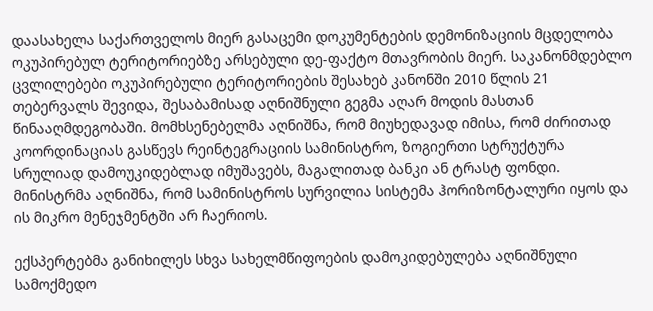დაასახელა საქართველოს მიერ გასაცემი დოკუმენტების დემონიზაციის მცდელობა ოკუპირებულ ტერიტორიებზე არსებული დე-ფაქტო მთავრობის მიერ. საკანონმდებლო ცვლილებები ოკუპირებული ტერიტორიების შესახებ კანონში 2010 წლის 21 თებერვალს შევიდა, შესაბამისად აღნიშნული გეგმა აღარ მოდის მასთან წინააღმდეგობაში. მომხსენებელმა აღნიშნა, რომ მიუხედავად იმისა, რომ ძირითად კოორდინაციას გასწევს რეინტეგრაციის სამინისტრო, ზოგიერთი სტრუქტურა სრულიად დამოუკიდებლად იმუშავებს, მაგალითად ბანკი ან ტრასტ ფონდი. მინისტრმა აღნიშნა, რომ სამინისტროს სურვილია სისტემა ჰორიზონტალური იყოს და ის მიკრო მენეჯმენტში არ ჩაერიოს.

ექსპერტებმა განიხილეს სხვა სახელმწიფოების დამოკიდებულება აღნიშნული სამოქმედო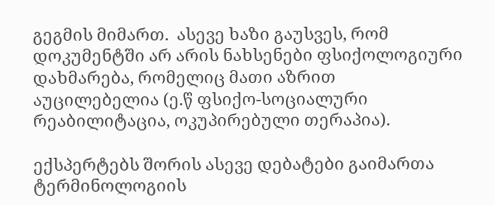გეგმის მიმართ.  ასევე ხაზი გაუსვეს, რომ დოკუმენტში არ არის ნახსენები ფსიქოლოგიური დახმარება, რომელიც მათი აზრით აუცილებელია (ე.წ ფსიქო-სოციალური რეაბილიტაცია, ოკუპირებული თერაპია).

ექსპერტებს შორის ასევე დებატები გაიმართა ტერმინოლოგიის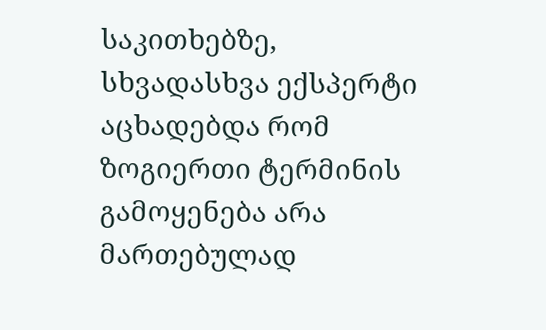საკითხებზე, სხვადასხვა ექსპერტი აცხადებდა რომ ზოგიერთი ტერმინის გამოყენება არა მართებულად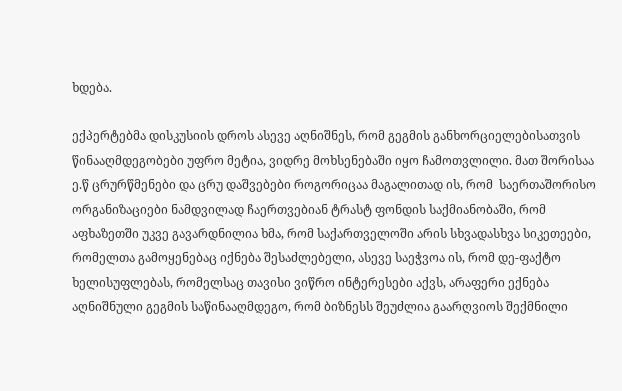ხდება.

ექპერტებმა დისკუსიის დროს ასევე აღნიშნეს, რომ გეგმის განხორციელებისათვის წინააღმდეგობები უფრო მეტია, ვიდრე მოხსენებაში იყო ჩამოთვლილი. მათ შორისაა ე.წ ცრურწმენები და ცრუ დაშვებები როგორიცაა მაგალითად ის, რომ  საერთაშორისო ორგანიზაციები ნამდვილად ჩაერთვებიან ტრასტ ფონდის საქმიანობაში, რომ აფხაზეთში უკვე გავარდნილია ხმა, რომ საქართველოში არის სხვადასხვა სიკეთეები, რომელთა გამოყენებაც იქნება შესაძლებელი, ასევე საეჭვოა ის, რომ დე-ფაქტო ხელისუფლებას, რომელსაც თავისი ვიწრო ინტერესები აქვს, არაფერი ექნება აღნიშნული გეგმის საწინააღმდეგო, რომ ბიზნესს შეუძლია გაარღვიოს შექმნილი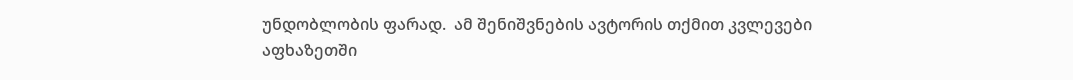უნდობლობის ფარად.  ამ შენიშვნების ავტორის თქმით კვლევები აფხაზეთში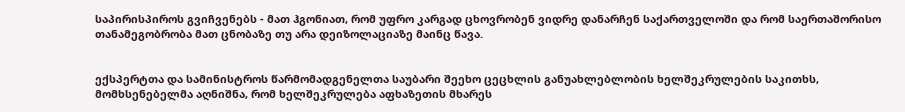საპირისპიროს გვიჩვენებს - მათ ჰგონიათ, რომ უფრო კარგად ცხოვრობენ ვიდრე დანარჩენ საქართველოში და რომ საერთაშორისო თანამეგობრობა მათ ცნობაზე თუ არა დეიზოლაციაზე მაინც წავა.


ექსპერტთა და სამინისტროს წარმომადგენელთა საუბარი შეეხო ცეცხლის განუახლებლობის ხელშეკრულების საკითხს, მომხსენებელმა აღნიშნა, რომ ხელშეკრულება აფხაზეთის მხარეს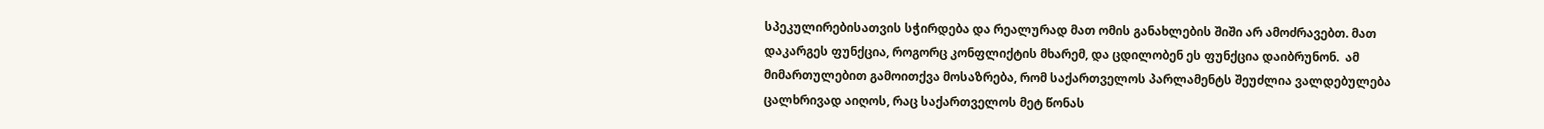სპეკულირებისათვის სჭირდება და რეალურად მათ ომის განახლების შიში არ ამოძრავებთ. მათ დაკარგეს ფუნქცია, როგორც კონფლიქტის მხარემ, და ცდილობენ ეს ფუნქცია დაიბრუნონ.  ამ მიმართულებით გამოითქვა მოსაზრება, რომ საქართველოს პარლამენტს შეუძლია ვალდებულება ცალხრივად აიღოს, რაც საქართველოს მეტ წონას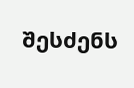შესძენს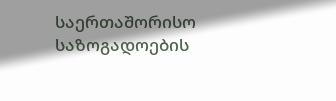საერთაშორისო საზოგადოების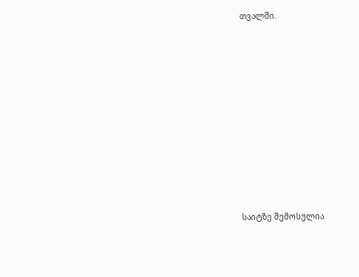თვალში.













საიტზე შემოსულია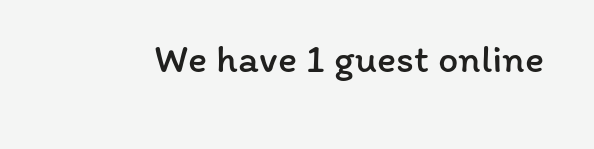We have 1 guest online